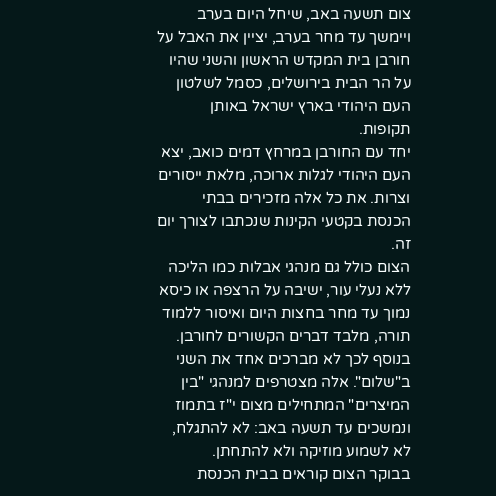צום תשעה באב, שיחל היום בערב ויימשך עד מחר בערב, יציין את האבל על חורבן בית המקדש הראשון והשני שהיו על הר הבית בירושלים, כסמל לשלטון העם היהודי בארץ ישראל באותן תקופות.
יחד עם החורבן במרחץ דמים כואב, יצא העם היהודי לגלות ארוכה, מלאת ייסורים וצרות. את כל אלה מזכירים בבתי הכנסת בקטעי הקינות שנכתבו לצורך יום זה.
הצום כולל גם מנהגי אבלות כמו הליכה ללא נעלי עור, ישיבה על הרצפה או כיסא נמוך עד מחר בחצות היום ואיסור ללמוד תורה, מלבד דברים הקשורים לחורבן. בנוסף לכך לא מברכים אחד את השני ב"שלום". אלה מצטרפים למנהגי "בין המיצרים" המתחילים מצום י"ז בתמוז ונמשכים עד תשעה באב: לא להתגלח, לא לשמוע מוזיקה ולא להתחתן.
בבוקר הצום קוראים בבית הכנסת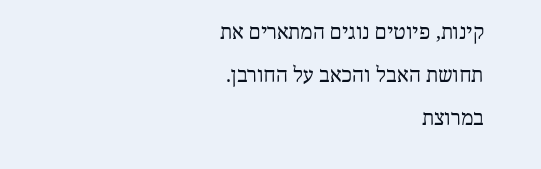קינות, פיוטים נוגים המתארים את תחושת האבל והכאב על החורבן. במרוצת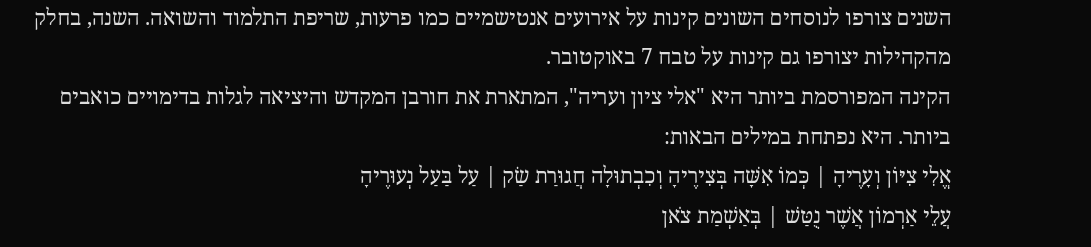השנים צורפו לנוסחים השונים קינות על אירועים אנטישמיים כמו פרעות, שריפת התלמוד והשואה. השנה, בחלק מהקהילות יצורפו גם קינות על טבח 7 באוקטובר.
הקינה המפורסמת ביותר היא "אלי ציון ועריה", המתארת את חורבן המקדש והיציאה לגלות בדימויים כואבים ביותר. היא נפתחת במילים הבאות:
אֱלִי צִיּוֹן וְעָרֶיהָ | כְּמוֹ אִשָּׁה בְּצִירֶיהָ וְכִבְתוּלָה חֲגוּרַת שַׂק | עַל בַּעַל נְעוּרֶיהָ
עֲלֵי אַרְמוֹן אֲשֶׁר נֻטַּשׁ | בְּאַשְׁמַת צֹאן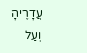עֲדָרֶיהָ וְעַל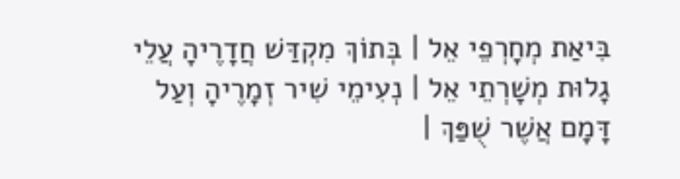בִּיאַת מְחָרְפֵי אֵל | בְּתוֹךְ מִקְדַּשׁ חֲדָרֶיהָ עֲלֵי גָלוּת מְשָׁרְתֵי אֵל | נְעִימֵי שִׁיר זְמָרֶיהָ וְעַל דָּמָם אֲשֶׁר שֻׁפַּךְ |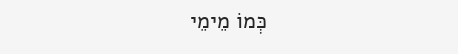כְּמוֹ מֵימֵי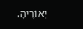יְאוֹרֶיהָ.